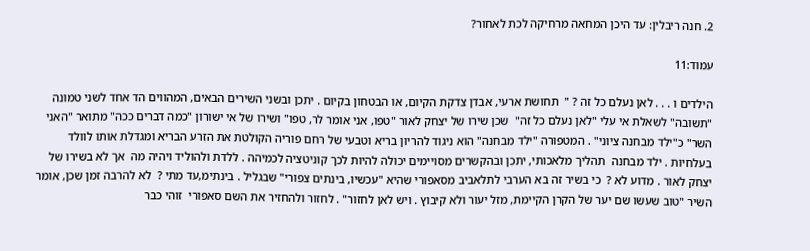2. חנה ריבלין: עד היכן המחאה מרחיקה לכת לאחור?

עמוד:11

הילדים ו . . . לאן נעלם כל זה ? "  תחושת ארעי, אבדן צדקת הקיום, או הבטחון בקיום . יתכן ובשני השירים הבאים, המהווים הד אחד לשני טמונה "תשובה" לשאלת אי עלי "לאן נעלם כל זה"  שכן שירו של יצחק לאור "טפו, אני אומר לר, טפו" ושירו של אי ישורון "כמה דברים ככה" מתואר "האני השר" כ"ילד מבחנה ציוני" . המטפורה "ילד מבחנה" הוא ניגוד להריון בריא וטבעי של רחם פוריה הקולטת את הזרע הבריא ומגדלת אותו לוולד בעלחיות . ילד מבחנה  תהליך מלאכותי, יתכן ובהקשרים מסויימים יכולה להיות לכך קוניטציה לכמיהה . ללדת ולהוליד ויהיה מה  אך לא בשירו של יצחק לאור . מדוע לא ?  כי בשיר זה בא הערבי לתלאביב מסאפורי שהיא "עכשיו, בינתים צפורי" שבגליל . בינתימ,עד מתי ?  לא להרבה זמן שכן, אומר השיר "טוב שעשו שם יער של הקרן הקיימת, מזל יעור ולא קיבוץ . ויש לאן לחזור" . לחזור ולהחזיר את השם סאפורי  זוהי כבר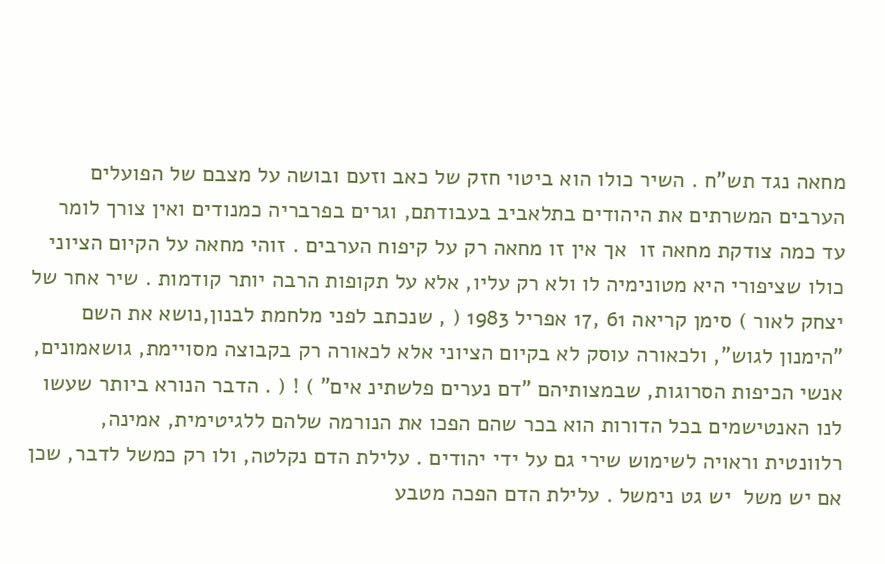מחאה נגד תש"ח . השיר כולו הוא ביטוי חזק של כאב וזעם ובושה על מצבם של הפועלים הערבים המשרתים את היהודים בתלאביב בעבודתם, וגרים בפרבריה כמנודים ואין צורך לומר עד כמה צודקת מחאה זו  אך אין זו מחאה רק על קיפוח הערבים . זוהי מחאה על הקיום הציוני כולו שציפורי היא מטונימיה לו ולא רק עליו, אלא על תקופות הרבה יותר קודמות . שיר אחר של יצחק לאור ) סימן קריאה 61 ,17 אפריל 1983 ( , שנכתב לפני מלחמת לבנון,נושא את השם "הימנון לגוש", ולכאורה עוסק לא בקיום הציוני אלא לכאורה רק בקבוצה מסויימת, גושאמונים, אנשי הכיפות הסרוגות, שבמצותיהם "דם נערים פלשתינ אים" ) ! ( . הדבר הנורא ביותר שעשו לנו האנטישמים בכל הדורות הוא בכר שהם הפכו את הנורמה שלהם ללגיטימית, אמינה, רלוונטית וראויה לשימוש שירי גם על ידי יהודים . עלילת הדם נקלטה, ולו רק כמשל לדבר, שכן אם יש משל  יש גט נימשל . עלילת הדם הפכה מטבע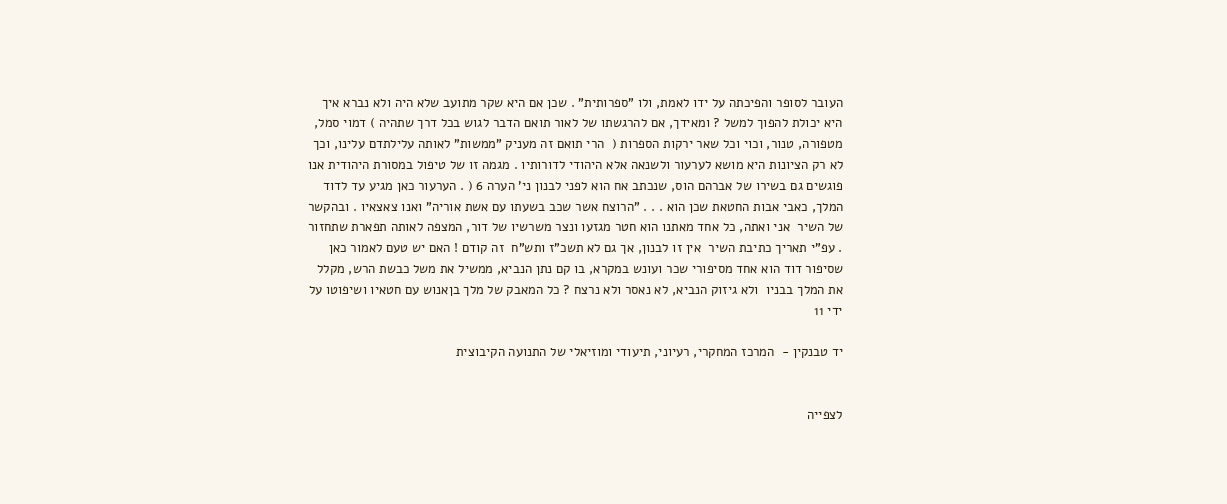העובר לסופר והפיכתה על ידו לאמת, ולו "ספרותית" . שכן אם היא שקר מתועב שלא היה ולא נברא איך היא יכולת להפוך למשל ? ומאידך, אם להרגשתו של לאור תואם הדבר לגוש בכל דרך שתהיה ) דמוי סמל, מטפורה, טנור, וכוי וכל שאר ירקות הספרות (  הרי תואם זה מעניק "ממשות" לאותה עלילתדם עלינו, וכך  לא רק הציונות היא מושא לערעור ולשנאה אלא היהודי לדורותיו . מגמה זו של טיפול במסורת היהודית אנו פוגשים גם בשירו של אברהם הוס, שנכתב אח הוא לפני לבנון ני' הערה 6 ( . הערעור כאן מגיע עד לדוד המלך, כאבי אבות החטאת שכן הוא . . . "הרוצח אשר שכב בשעתו עם אשת אוריה" ואנו צאצאיו . ובהקשר של השיר  אני ואתה, כל אחד מאתנו הוא חטר מגזעו ונצר משרשיו של דור, המצפה לאותה תפארת שתחזור . עפ"י תאריך כתיבת השיר  אין זו לבנון, אך גם לא תשכ"ז ותש"ח  זה קודם ! האם יש טעם לאמור כאן שסיפור דוד הוא אחד מסיפורי שכר ועונש במקרא, בו קם נתן הנביא, ממשיל את משל כבשת הרש, מקלל את המלך בבניו  ולא גיזוק הנביא, לא נאסר ולא נרצח ? כל המאבק של מלך בןאנוש עם חטאיו ושיפוטו על ידי 11

יד טבנקין -  המרכז המחקרי, רעיוני, תיעודי ומוזיאלי של התנועה הקיבוצית


לצפייה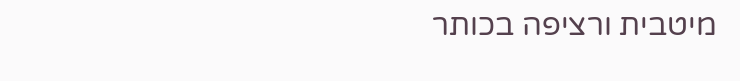מיטבית ורציפה בכותר